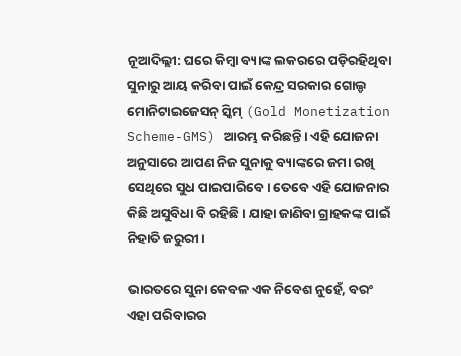ନୂଆଦିଲ୍ଲୀ: ଘରେ କିମ୍ବା ବ୍ୟାଙ୍କ ଲକରରେ ପଡ଼ିରହିଥିବା ସୁନାରୁ ଆୟ କରିବା ପାଇଁ କେନ୍ଦ୍ର ସରକାର ଗୋଲ୍ଡ ମୋନିଟାଇଜେସନ୍ ସ୍କିମ୍ (Gold Monetization Scheme-GMS) ଆରମ୍ଭ କରିଛନ୍ତି। ଏହି ଯୋଜନା ଅନୁସାରେ ଆପଣ ନିଜ ସୁନାକୁ ବ୍ୟାଙ୍କରେ ଜମା ରଖି ସେଥିରେ ସୁଧ ପାଇପାରିବେ। ତେବେ ଏହି ଯୋଜନାର କିଛି ଅସୁବିଧା ବି ରହିଛି। ଯାହା ଜାଣିବା ଗ୍ରାହକଙ୍କ ପାଇଁ ନିହାତି ଜରୁରୀ।

ଭାରତରେ ସୁନା କେବଳ ଏକ ନିବେଶ ନୁହେଁ, ବରଂ ଏହା ପରିବାରର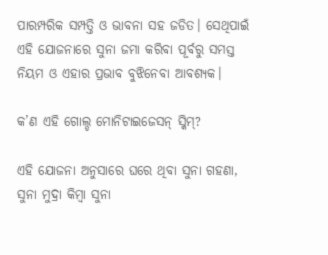ପାରମ୍ପରିକ ସମ୍ପତ୍ତି ଓ ଭାବନା ସହ ଜଡିତ। ସେଥିପାଇଁ ଏହି ଯୋଜନାରେ ସୁନା ଜମା କରିବା ପୂର୍ବରୁ ସମସ୍ତ ନିୟମ ଓ ଏହାର ପ୍ରଭାବ ବୁଝିନେବା ଆବଶ୍ୟକ।

କ’ଣ ଏହି ଗୋଲ୍ଡ ମୋନିଟାଇଜେସନ୍ ସ୍କିମ୍?

ଏହି ଯୋଜନା ଅନୁସାରେ ଘରେ ଥିବା ସୁନା ଗହଣା, ସୁନା ମୁଦ୍ରା କିମ୍ବା ସୁନା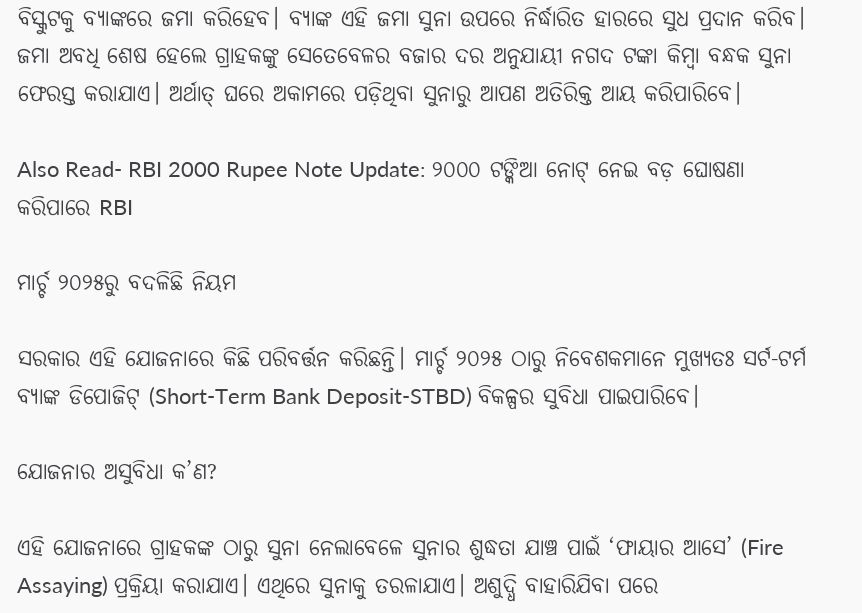ବିସ୍କୁଟକୁ ବ୍ୟାଙ୍କରେ ଜମା କରିହେବ। ବ୍ୟାଙ୍କ ଏହି ଜମା ସୁନା ଉପରେ ନିର୍ଦ୍ଧାରିତ ହାରରେ ସୁଧ ପ୍ରଦାନ କରିବ। ଜମା ଅବଧି ଶେଷ ହେଲେ ଗ୍ରାହକଙ୍କୁ ସେତେବେଳର ବଜାର ଦର ଅନୁଯାୟୀ ନଗଦ ଟଙ୍କା କିମ୍ବା ବନ୍ଧକ ସୁନା ଫେରସ୍ତ କରାଯାଏ। ଅର୍ଥାତ୍ ଘରେ ଅକାମରେ ପଡ଼ିଥିବା ସୁନାରୁ ଆପଣ ଅତିରିକ୍ତ ଆୟ କରିପାରିବେ।

Also Read- RBI 2000 Rupee Note Update: ୨୦୦୦ ଟଙ୍କିଆ ନୋଟ୍ ନେଇ ବଡ଼ ଘୋଷଣା କରିପାରେ RBI

ମାର୍ଚ୍ଚ ୨୦୨୫ରୁ ବଦଳିଛି ନିୟମ

ସରକାର ଏହି ଯୋଜନାରେ କିଛି ପରିବର୍ତ୍ତନ କରିଛନ୍ତି। ମାର୍ଚ୍ଚ ୨୦୨୫ ଠାରୁ ନିବେଶକମାନେ ମୁଖ୍ୟତଃ ସର୍ଟ-ଟର୍ମ ବ୍ୟାଙ୍କ ଡିପୋଜିଟ୍ (Short-Term Bank Deposit-STBD) ବିକଳ୍ପର ସୁବିଧା ପାଇପାରିବେ।

ଯୋଜନାର ଅସୁବିଧା କ’ଣ?

ଏହି ଯୋଜନାରେ ଗ୍ରାହକଙ୍କ ଠାରୁ ସୁନା ନେଲାବେଳେ ସୁନାର ଶୁଦ୍ଧତା ଯାଞ୍ଚ ପାଇଁ ‘ଫାୟାର ଆସେ’ (Fire Assaying) ପ୍ରକ୍ରିୟା କରାଯାଏ। ଏଥିରେ ସୁନାକୁ ତରଳାଯାଏ। ଅଶୁଦ୍ଧି ବାହାରିଯିବା ପରେ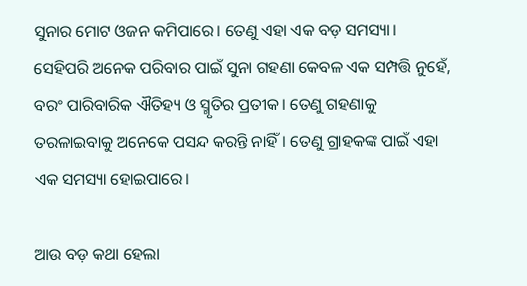ସୁନାର ମୋଟ ଓଜନ କମିପାରେ। ତେଣୁ ଏହା ଏକ ବଡ଼ ସମସ୍ୟା। ସେହିପରି ଅନେକ ପରିବାର ପାଇଁ ସୁନା ଗହଣା କେବଳ ଏକ ସମ୍ପତ୍ତି ନୁହେଁ, ବରଂ ପାରିବାରିକ ଐତିହ୍ୟ ଓ ସ୍ମୃତିର ପ୍ରତୀକ। ତେଣୁ ଗହଣାକୁ ତରଳାଇବାକୁ ଅନେକେ ପସନ୍ଦ କରନ୍ତି ନାହିଁ। ତେଣୁ ଗ୍ରାହକଙ୍କ ପାଇଁ ଏହା ଏକ ସମସ୍ୟା ହୋଇପାରେ।

ଆଉ ବଡ଼ କଥା ହେଲା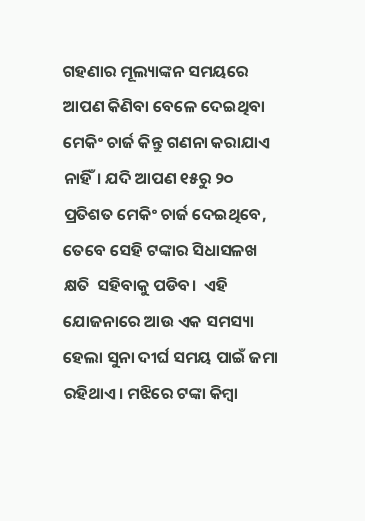ଗହଣାର ମୂଲ୍ୟାଙ୍କନ ସମୟରେ ଆପଣ କିଣିବା ବେଳେ ଦେଇଥିବା ମେକିଂ ଚାର୍ଜ କିନ୍ତୁ ଗଣନା କରାଯାଏ ନାହିଁ। ଯଦି ଆପଣ ୧୫ରୁ ୨୦ ପ୍ରତିଶତ ମେକିଂ ଚାର୍ଜ ଦେଇଥିବେ, ତେବେ ସେହି ଟଙ୍କାର ସିଧାସଳଖ କ୍ଷତି  ସହିବାକୁ ପଡିବ।  ଏହି ଯୋଜନାରେ ଆଉ ଏକ ସମସ୍ୟା ହେଲା ସୁନା ଦୀର୍ଘ ସମୟ ପାଇଁ ଜମା ରହିଥାଏ। ମଝିରେ ଟଙ୍କା କିମ୍ବା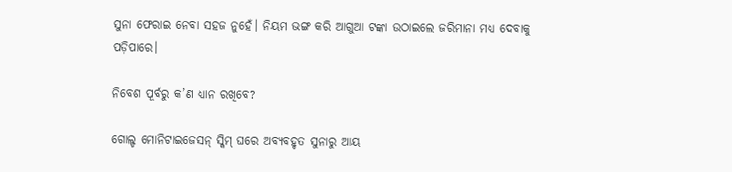ସୁନା ଫେରାଇ ନେବା ସହଜ ନୁହେଁ। ନିୟମ ଭଙ୍ଗ କରି ଆଗୁଆ ଟଙ୍କା ଉଠାଇଲେ ଜରିମାନା ମଧ୍ୟ ଦେବାକୁ ପଡ଼ିପାରେ।

ନିବେଶ ପୂର୍ବରୁ କ’ଣ ଧ୍ୟାନ ରଖିବେ?

ଗୋଲ୍ଡ ମୋନିଟାଇଜେସନ୍ ସ୍କିମ୍ ଘରେ ଅବ୍ୟବହୃତ ସୁନାରୁ ଆୟ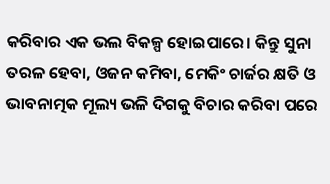କରିବାର ଏକ ଭଲ ବିକଳ୍ପ ହୋଇପାରେ। କିନ୍ତୁ ସୁନା ତରଳ ହେବା, ଓଜନ କମିବା, ମେକିଂ ଚାର୍ଜର କ୍ଷତି ଓ ଭାବନାତ୍ମକ ମୂଲ୍ୟ ଭଳି ଦିଗକୁ ବିଚାର କରିବା ପରେ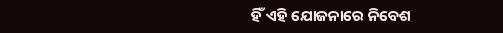ହିଁ ଏହି ଯୋଜନାରେ ନିବେଶ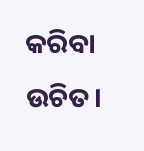କରିବା ଉଚିତ।